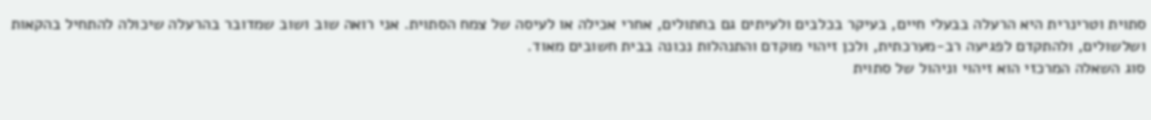סתוית וטרינרית היא הרעלה בבעלי חיים, בעיקר בכלבים ולעיתים גם בחתולים, אחרי אכילה או לעיסה של צמח הסתוית. אני רואה שוב ושוב שמדובר בהרעלה שיכולה להתחיל בהקאות ושלשולים, ולהתקדם לפגיעה רב-מערכתית, ולכן זיהוי מוקדם והתנהלות נכונה בבית חשובים מאוד.
סוג השאלה המרכזי הוא זיהוי וניהול של סתוית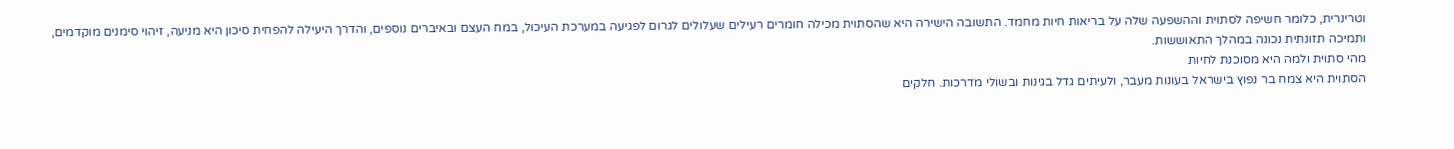וטרינרית, כלומר חשיפה לסתוית וההשפעה שלה על בריאות חיות מחמד. התשובה הישירה היא שהסתוית מכילה חומרים רעילים שעלולים לגרום לפגיעה במערכת העיכול, במח העצם ובאיברים נוספים, והדרך היעילה להפחית סיכון היא מניעה, זיהוי סימנים מוקדמים, ותמיכה תזונתית נכונה במהלך התאוששות.
מהי סתוית ולמה היא מסוכנת לחיות
הסתוית היא צמח בר נפוץ בישראל בעונות מעבר, ולעיתים גדל בגינות ובשולי מדרכות. חלקים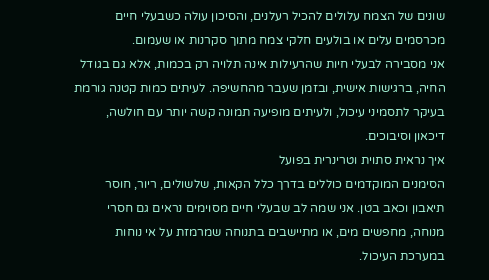שונים של הצמח עלולים להכיל רעלנים, והסיכון עולה כשבעלי חיים מכרסמים עלים או בולעים חלקי צמח מתוך סקרנות או שעמום.
אני מסבירה לבעלי חיות שהרעילות אינה תלויה רק בכמות, אלא גם בגודל החיה, ברגישות אישית, ובזמן שעבר מהחשיפה. לעיתים כמות קטנה גורמת בעיקר לתסמיני עיכול, ולעיתים מופיעה תמונה קשה יותר עם חולשה, דיכאון וסיבוכים.
איך נראית סתוית וטרינרית בפועל
הסימנים המוקדמים כוללים בדרך כלל הקאות, שלשולים, ריור, חוסר תיאבון וכאב בטן. אני שמה לב שבעלי חיים מסוימים נראים גם חסרי מנוחה, מחפשים מים, או מתיישבים בתנוחה שמרמזת על אי נוחות במערכת העיכול.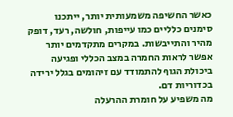כאשר החשיפה משמעותית יותר, ייתכנו סימנים כלליים כמו עייפות, חולשה, רעד, דופק מהיר והתייבשות. במקרים מתקדמים יותר אפשר לראות החמרה במצב הכללי ופגיעה ביכולת הגוף להתמודד עם זיהומים בגלל ירידה בכדוריות דם.
מה משפיע על חומרת ההרעלה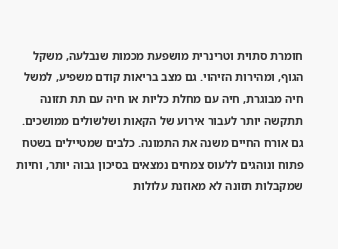חומרת סתוית וטרינרית מושפעת מכמות שנבלעה, משקל הגוף, ומהירות הזיהוי. גם מצב בריאות קודם משפיע, למשל חיה מבוגרת, חיה עם מחלת כליות או חיה עם תת תזונה תתקשה יותר לעבור אירוע של הקאות ושלשולים ממושכים.
גם אורח החיים משנה את התמונה. כלבים שמטיילים בשטח פתוח ונוהגים ללעוס צמחים נמצאים בסיכון גבוה יותר, וחיות שמקבלות תזונה לא מאוזנת עלולות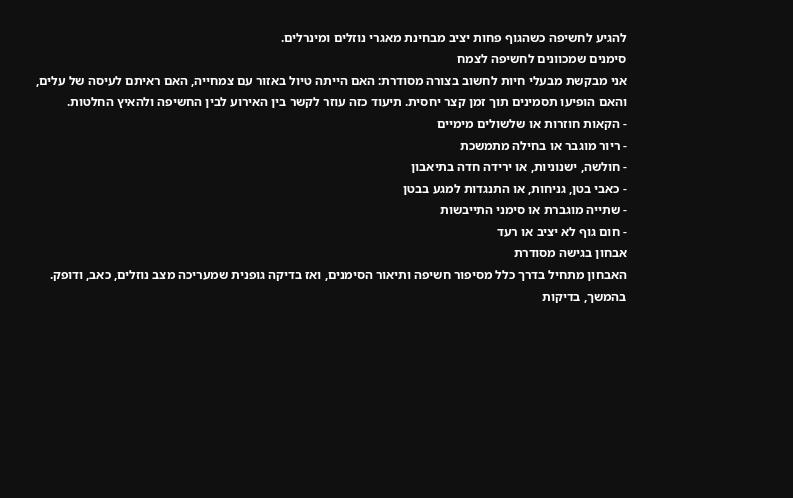להגיע לחשיפה כשהגוף פחות יציב מבחינת מאגרי נוזלים ומינרלים.
סימנים שמכוונים לחשיפה לצמח
אני מבקשת מבעלי חיות לחשוב בצורה מסודרת: האם הייתה טיול באזור עם צמחייה, האם ראיתם לעיסה של עלים, והאם הופיעו תסמינים תוך זמן קצר יחסית. תיעוד כזה עוזר לקשר בין האירוע לבין החשיפה ולהאיץ החלטות.
- הקאות חוזרות או שלשולים מימיים
- ריור מוגבר או בחילה מתמשכת
- חולשה, ישנוניות, או ירידה חדה בתיאבון
- כאבי בטן, גניחות, או התנגדות למגע בבטן
- שתייה מוגברת או סימני התייבשות
- חום גוף לא יציב או רעד
אבחון בגישה מסודרת
האבחון מתחיל בדרך כלל מסיפור חשיפה ותיאור הסימנים, ואז בדיקה גופנית שמעריכה מצב נוזלים, כאב, ודופק. בהמשך, בדיקות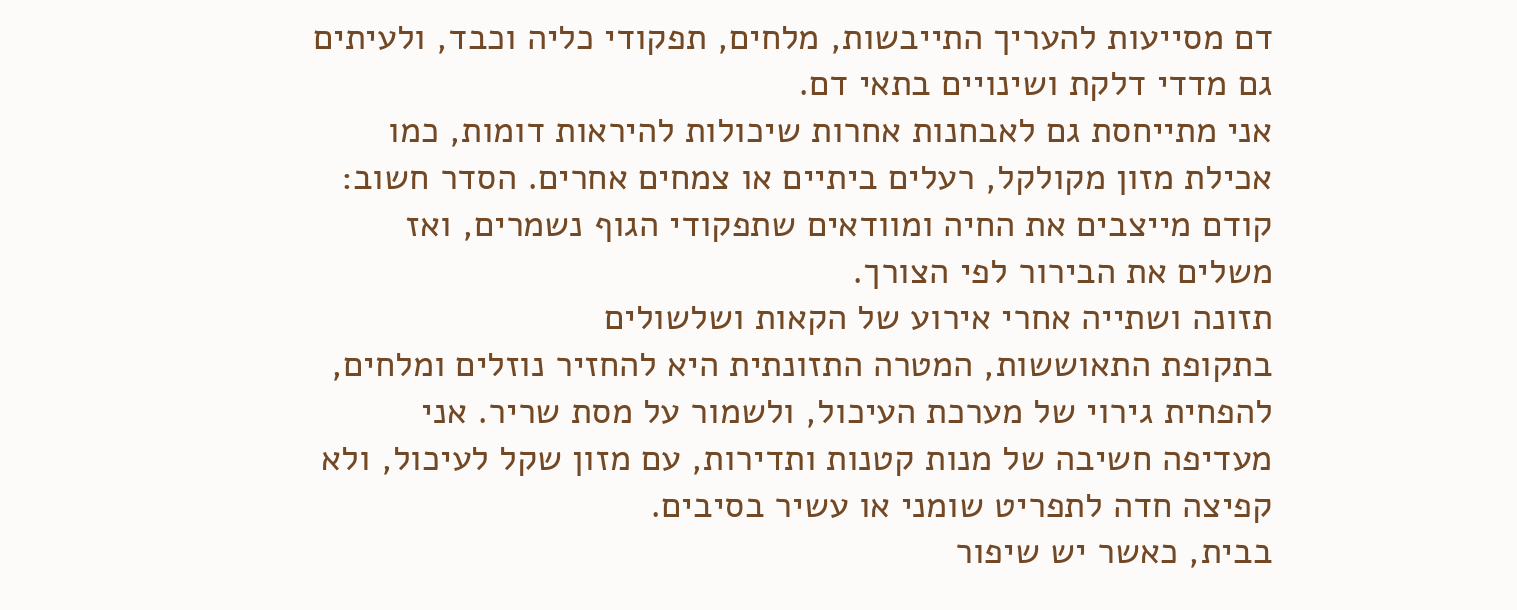דם מסייעות להעריך התייבשות, מלחים, תפקודי כליה וכבד, ולעיתים גם מדדי דלקת ושינויים בתאי דם.
אני מתייחסת גם לאבחנות אחרות שיכולות להיראות דומות, כמו אכילת מזון מקולקל, רעלים ביתיים או צמחים אחרים. הסדר חשוב: קודם מייצבים את החיה ומוודאים שתפקודי הגוף נשמרים, ואז משלים את הבירור לפי הצורך.
תזונה ושתייה אחרי אירוע של הקאות ושלשולים
בתקופת התאוששות, המטרה התזונתית היא להחזיר נוזלים ומלחים, להפחית גירוי של מערכת העיכול, ולשמור על מסת שריר. אני מעדיפה חשיבה של מנות קטנות ותדירות, עם מזון שקל לעיכול, ולא קפיצה חדה לתפריט שומני או עשיר בסיבים.
בבית, כאשר יש שיפור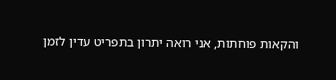והקאות פוחתות, אני רואה יתרון בתפריט עדין לזמן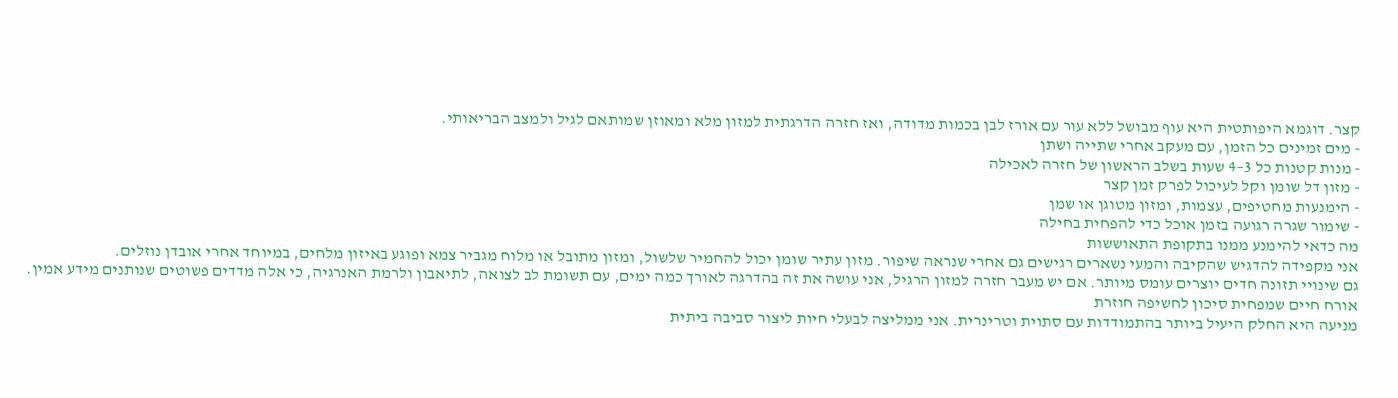קצר. דוגמא היפותטית היא עוף מבושל ללא עור עם אורז לבן בכמות מדודה, ואז חזרה הדרגתית למזון מלא ומאוזן שמותאם לגיל ולמצב הבריאותי.
- מים זמינים כל הזמן, עם מעקב אחרי שתייה ושתן
- מנות קטנות כל 3–4 שעות בשלב הראשון של חזרה לאכילה
- מזון דל שומן וקל לעיכול לפרק זמן קצר
- הימנעות מחטיפים, עצמות, ומזון מטוגן או שמן
- שימור שגרה רגועה בזמן אוכל כדי להפחית בחילה
מה כדאי להימנע ממנו בתקופת התאוששות
אני מקפידה להדגיש שהקיבה והמעי נשארים רגישים גם אחרי שנראה שיפור. מזון עתיר שומן יכול להחמיר שלשול, ומזון מתובל או מלוח מגביר צמא ופוגע באיזון מלחים, במיוחד אחרי אובדן נוזלים.
גם שינויי תזונה חדים יוצרים עומס מיותר. אם יש מעבר חזרה למזון הרגיל, אני עושה את זה בהדרגה לאורך כמה ימים, עם תשומת לב לצואה, לתיאבון ולרמת האנרגיה, כי אלה מדדים פשוטים שנותנים מידע אמין.
אורח חיים שמפחית סיכון לחשיפה חוזרת
מניעה היא החלק היעיל ביותר בהתמודדות עם סתוית וטרינרית. אני ממליצה לבעלי חיות ליצור סביבה ביתית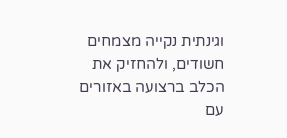וגינתית נקייה מצמחים חשודים, ולהחזיק את הכלב ברצועה באזורים עם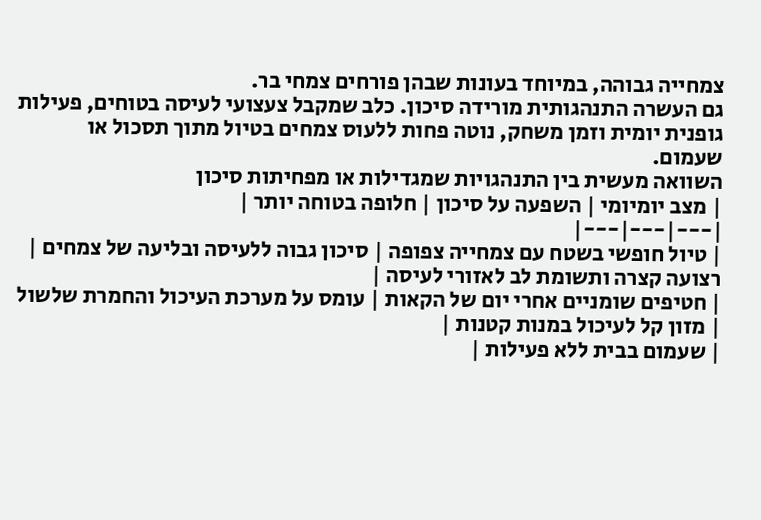צמחייה גבוהה, במיוחד בעונות שבהן פורחים צמחי בר.
גם העשרה התנהגותית מורידה סיכון. כלב שמקבל צעצועי לעיסה בטוחים, פעילות גופנית יומית וזמן משחק, נוטה פחות ללעוס צמחים בטיול מתוך תסכול או שעמום.
השוואה מעשית בין התנהגויות שמגדילות או מפחיתות סיכון
| מצב יומיומי | השפעה על סיכון | חלופה בטוחה יותר |
|---|---|---|
| טיול חופשי בשטח עם צמחייה צפופה | סיכון גבוה ללעיסה ובליעה של צמחים | רצועה קצרה ותשומת לב לאזורי לעיסה |
| חטיפים שומניים אחרי יום של הקאות | עומס על מערכת העיכול והחמרת שלשול | מזון קל לעיכול במנות קטנות |
| שעמום בבית ללא פעילות |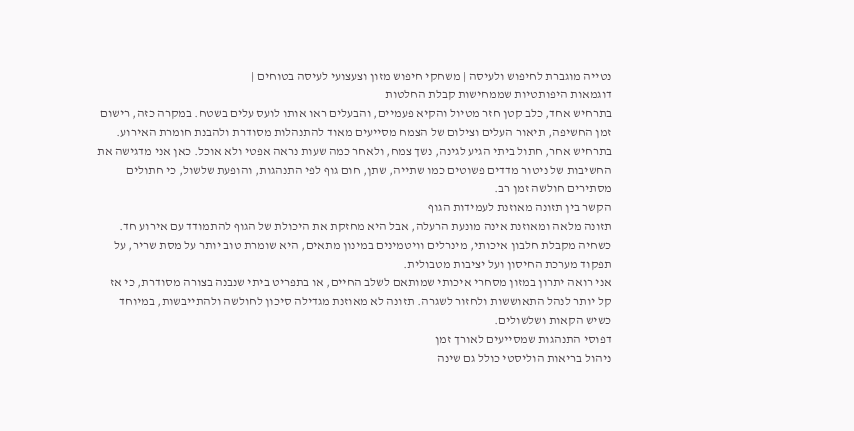נטייה מוגברת לחיפוש ולעיסה | משחקי חיפוש מזון וצעצועי לעיסה בטוחים |
דוגמאות היפותטיות שממחישות קבלת החלטות
בתרחיש אחד, כלב קטן חזר מטיול והקיא פעמיים, והבעלים ראו אותו לועס עלים בשטח. במקרה כזה, רישום זמן החשיפה, תיאור העלים וצילום של הצמח מסייעים מאוד להתנהלות מסודרת ולהבנת חומרת האירוע.
בתרחיש אחר, חתול ביתי הגיע לגינה, נשך צמח, ולאחר כמה שעות נראה אפטי ולא אוכל. כאן אני מדגישה את החשיבות של ניטור מדדים פשוטים כמו שתייה, שתן, חום גוף לפי התנהגות, והופעת שלשול, כי חתולים מסתירים חולשה זמן רב.
הקשר בין תזונה מאוזנת לעמידות הגוף
תזונה מלאה ומאוזנת אינה מונעת הרעלה, אבל היא מחזקת את היכולת של הגוף להתמודד עם אירוע חד. כשחיה מקבלת חלבון איכותי, מינרלים וויטמינים במינון מתאים, היא שומרת טוב יותר על מסת שריר, על תפקוד מערכת החיסון ועל יציבות מטבולית.
אני רואה יתרון במזון מסחרי איכותי שמותאם לשלב החיים, או בתפריט ביתי שנבנה בצורה מסודרת, כי אז קל יותר לנהל התאוששות ולחזור לשגרה. תזונה לא מאוזנת מגדילה סיכון לחולשה ולהתייבשות, במיוחד כשיש הקאות ושלשולים.
דפוסי התנהגות שמסייעים לאורך זמן
ניהול בריאות הוליסטי כולל גם שינה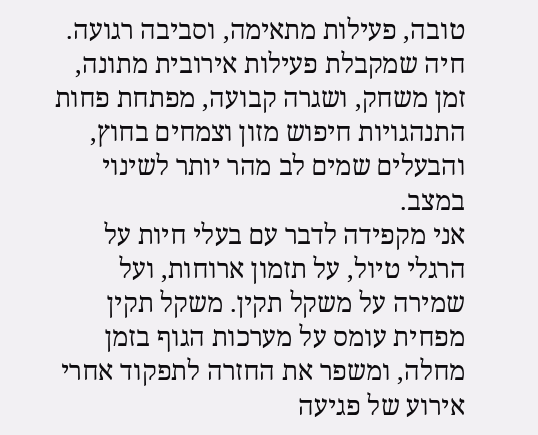טובה, פעילות מתאימה, וסביבה רגועה. חיה שמקבלת פעילות אירובית מתונה, זמן משחק, ושגרה קבועה, מפתחת פחות התנהגויות חיפוש מזון וצמחים בחוץ, והבעלים שמים לב מהר יותר לשינוי במצב.
אני מקפידה לדבר עם בעלי חיות על הרגלי טיול, על תזמון ארוחות, ועל שמירה על משקל תקין. משקל תקין מפחית עומס על מערכות הגוף בזמן מחלה, ומשפר את החזרה לתפקוד אחרי אירוע של פגיעה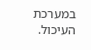במערכת העיכול.